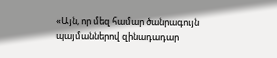«Այն, որ մեզ համար ծանրագույն պայմաններով զինադադար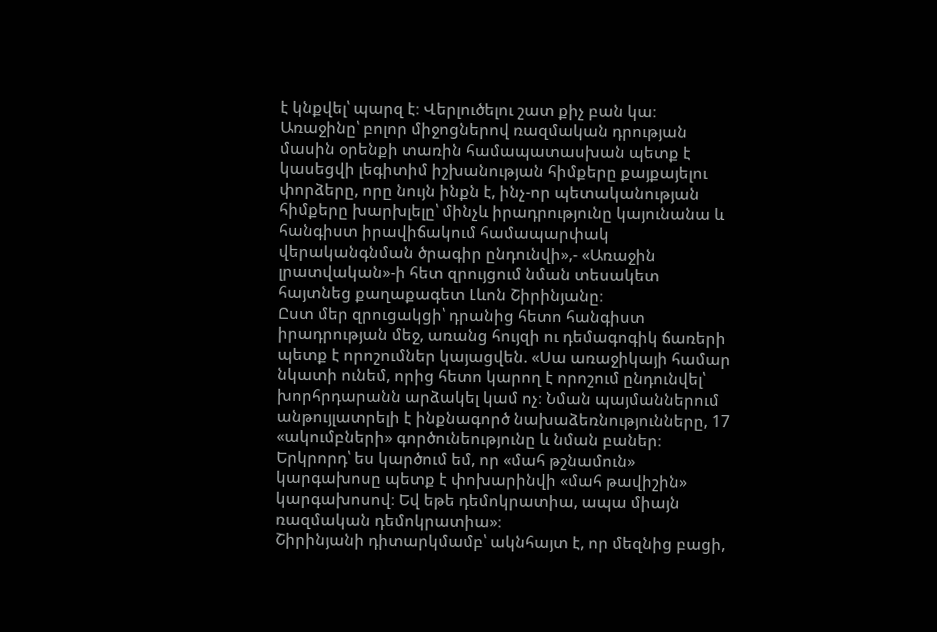է կնքվել՝ պարզ է։ Վերլուծելու շատ քիչ բան կա։ Առաջինը՝ բոլոր միջոցներով ռազմական դրության մասին օրենքի տառին համապատասխան պետք է կասեցվի լեգիտիմ իշխանության հիմքերը քայքայելու փորձերը, որը նույն ինքն է, ինչ-որ պետականության հիմքերը խարխլելը՝ մինչև իրադրությունը կայունանա և հանգիստ իրավիճակում համապարփակ վերականգնման ծրագիր ընդունվի»,- «Առաջին լրատվական»-ի հետ զրույցում նման տեսակետ հայտնեց քաղաքագետ Լևոն Շիրինյանը։
Ըստ մեր զրուցակցի՝ դրանից հետո հանգիստ իրադրության մեջ, առանց հույզի ու դեմագոգիկ ճառերի պետք է որոշումներ կայացվեն. «Սա առաջիկայի համար նկատի ունեմ, որից հետո կարող է որոշում ընդունվել՝ խորհրդարանն արձակել կամ ոչ։ Նման պայմաններում անթույլատրելի է ինքնագործ նախաձեռնությունները, 17 «ակումբների» գործունեությունը և նման բաներ։ Երկրորդ՝ ես կարծում եմ, որ «մահ թշնամուն» կարգախոսը պետք է փոխարինվի «մահ թավիշին» կարգախոսով։ Եվ եթե դեմոկրատիա, ապա միայն ռազմական դեմոկրատիա»։
Շիրինյանի դիտարկմամբ՝ ակնհայտ է, որ մեզնից բացի,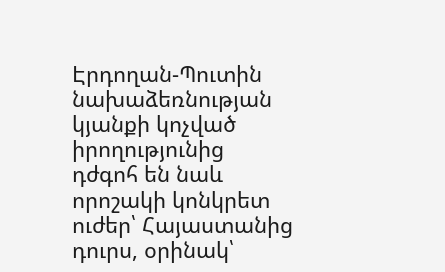Էրդողան-Պուտին նախաձեռնության կյանքի կոչված իրողությունից դժգոհ են նաև որոշակի կոնկրետ ուժեր՝ Հայաստանից դուրս, օրինակ՝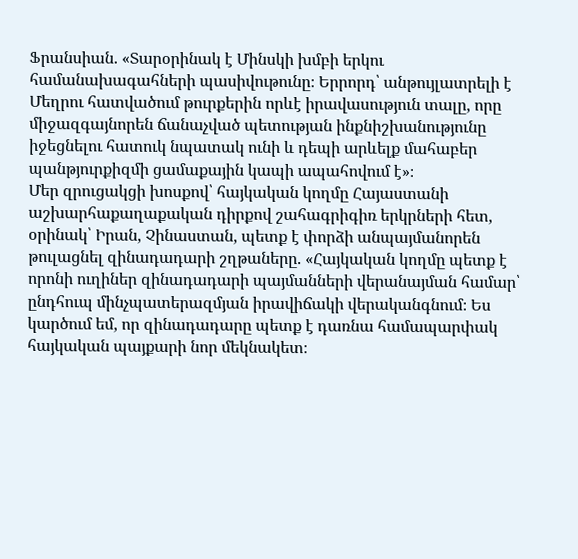Ֆրանսիան. «Տարօրինակ է Մինսկի խմբի երկու համանախագահների պասիվութունը։ Երրորդ՝ անթույլատրելի է Մեղրու հատվածում թուրքերին որևէ իրավասություն տալը, որը միջազգայնորեն ճանաչված պետության ինքնիշխանությունը իջեցնելու հատուկ նպատակ ունի և դեպի արևելք մահաբեր պանթյուրքիզմի ցամաքային կապի ապահովում է»։
Մեր զրուցակցի խոսքով՝ հայկական կողմը Հայաստանի աշխարհաքաղաքական դիրքով շահագրիգիռ երկրների հետ, օրինակ՝ Իրան, Չինաստան, պետք է փորձի անպայմանորեն թուլացնել զինադադարի շղթաները. «Հայկական կողմը պետք է որոնի ուղիներ զինադադարի պայմանների վերանայման համար՝ ընդհուպ մինչպատերազմյան իրավիճակի վերականգնում։ Ես կարծում եմ, որ զինադադարը պետք է դառնա համապարփակ հայկական պայքարի նոր մեկնակետ։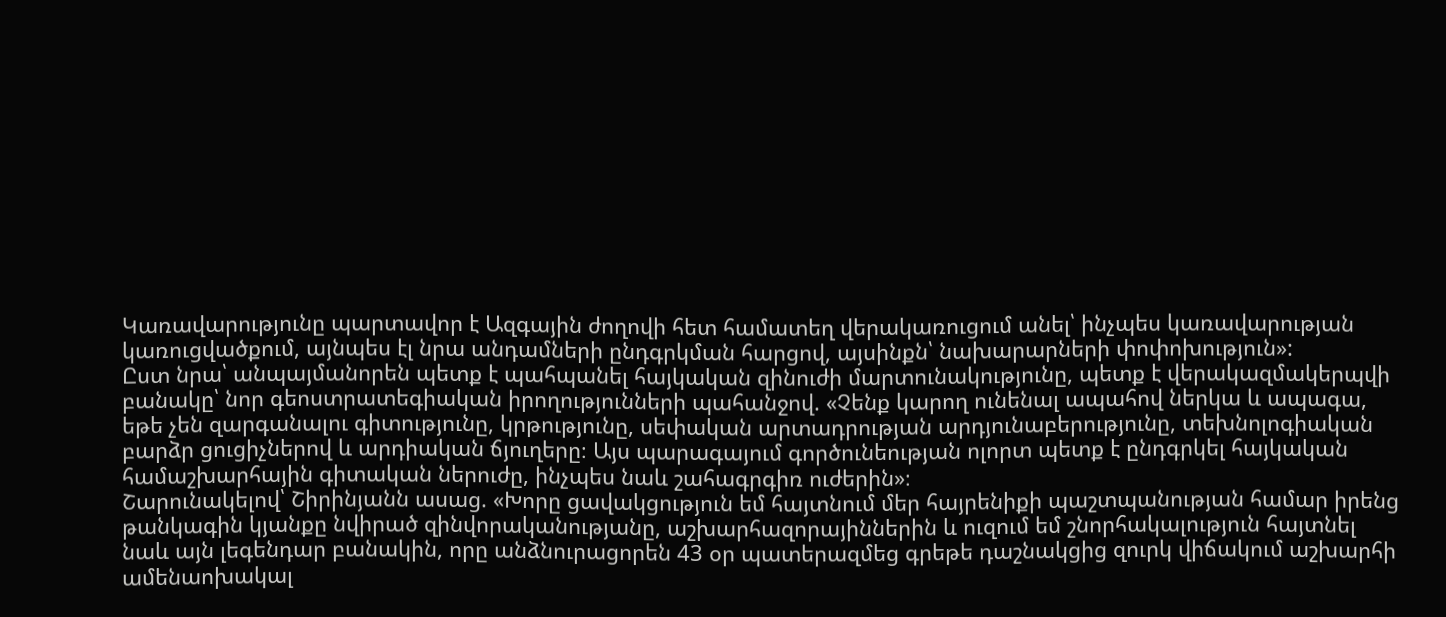Կառավարությունը պարտավոր է Ազգային ժողովի հետ համատեղ վերակառուցում անել՝ ինչպես կառավարության կառուցվածքում, այնպես էլ նրա անդամների ընդգրկման հարցով, այսինքն՝ նախարարների փոփոխություն»:
Ըստ նրա՝ անպայմանորեն պետք է պահպանել հայկական զինուժի մարտունակությունը, պետք է վերակազմակերպվի բանակը՝ նոր գեոստրատեգիական իրողությունների պահանջով. «Չենք կարող ունենալ ապահով ներկա և ապագա, եթե չեն զարգանալու գիտությունը, կրթությունը, սեփական արտադրության արդյունաբերությունը, տեխնոլոգիական բարձր ցուցիչներով և արդիական ճյուղերը։ Այս պարագայում գործունեության ոլորտ պետք է ընդգրկել հայկական համաշխարհային գիտական ներուժը, ինչպես նաև շահագրգիռ ուժերին»։
Շարունակելով՝ Շիրինյանն ասաց. «Խորը ցավակցություն եմ հայտնում մեր հայրենիքի պաշտպանության համար իրենց թանկագին կյանքը նվիրած զինվորականությանը, աշխարհազորայիններին և ուզում եմ շնորհակալություն հայտնել նաև այն լեգենդար բանակին, որը անձնուրացորեն 43 օր պատերազմեց գրեթե դաշնակցից զուրկ վիճակում աշխարհի ամենաոխակալ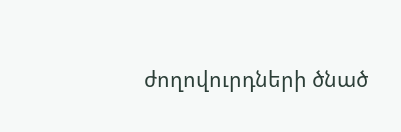ժողովուրդների ծնած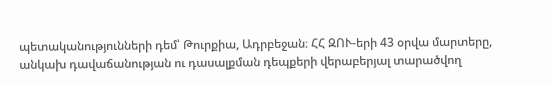պետականությունների դեմ՝ Թուրքիա, Ադրբեջան։ ՀՀ ԶՈՒ-երի 43 օրվա մարտերը, անկախ դավաճանության ու դասալքման դեպքերի վերաբերյալ տարածվող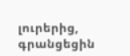լուրերից, գրանցեցին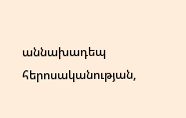աննախադեպ հերոսականության,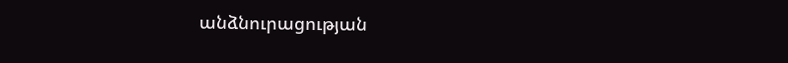անձնուրացության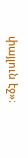փայլուն էջ»։